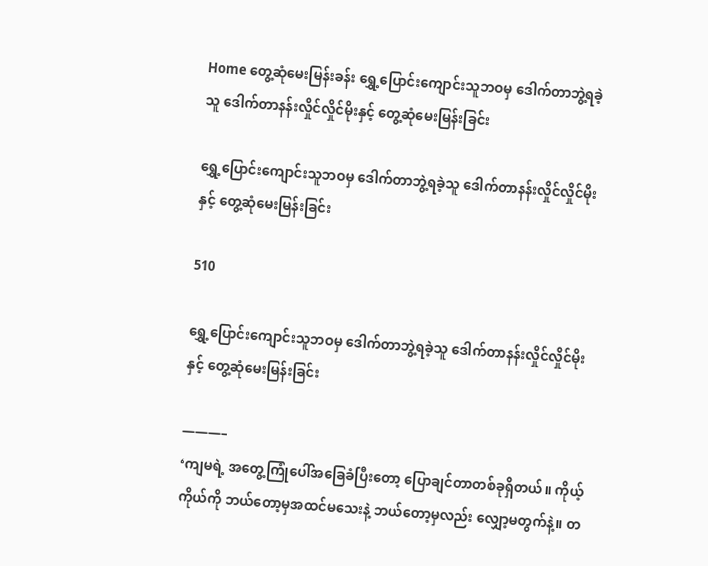Home တွေ့ဆုံမေးမြန်းခန်း ရွှေ့ပြောင်းကျောင်းသူဘဝမှ ဒေါက်တာဘွဲ့ရခဲ့သူ ဒေါက်တာနန်းလှိုင်လှိုင်မိုးနှင့် တွေ့ဆုံမေးမြန်းခြင်း

ရွှေ့ပြောင်းကျောင်းသူဘဝမှ ဒေါက်တာဘွဲ့ရခဲ့သူ ဒေါက်တာနန်းလှိုင်လှိုင်မိုးနှင့် တွေ့ဆုံမေးမြန်းခြင်း

510

ရွှေ့ပြောင်းကျောင်းသူဘဝမှ ဒေါက်တာဘွဲ့ရခဲ့သူ ဒေါက်တာနန်းလှိုင်လှိုင်မိုးနှင့် တွေ့ဆုံမေးမြန်းခြင်း

———–
‘ကျမရဲ့ အတွေ့ကြုံပေါ်အခြေခံပြီးတော့ ပြောချင်တာတစ်ခုရှိတယ်။ ကိုယ့်ကိုယ်ကို ဘယ်တော့မှအထင်မသေးနဲ့ ဘယ်တော့မှလည်း လျှော့မတွက်နဲ့။ တ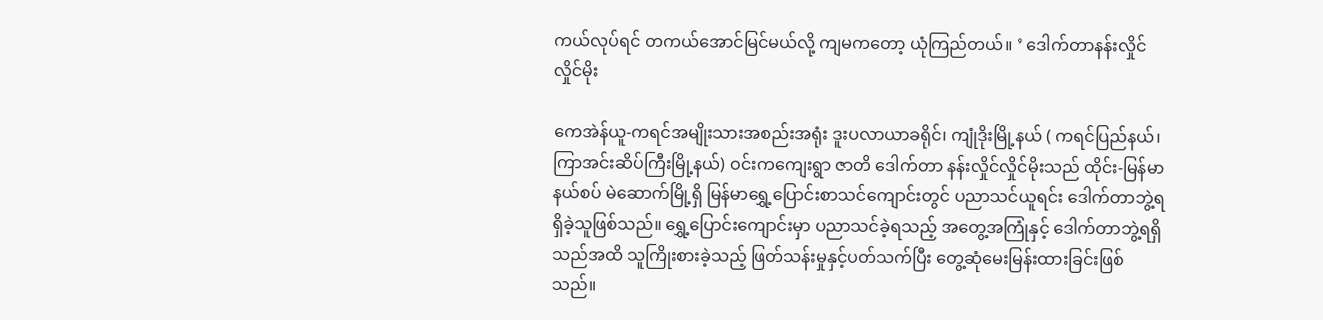ကယ်လုပ်ရင် တကယ်အောင်မြင်မယ်လို့ ကျမကတော့ ယုံကြည်တယ်။ ’ ဒေါက်တာနန်းလှိုင်လှိုင်မိုး

ကေအဲန်ယူ-ကရင်အမျိုးသားအစည်းအရုံး ဒူးပလာယာခရိုင်၊ ကျုံဒိုးမြို့နယ် ( ကရင်ပြည်နယ်၊ ကြာအင်းဆိပ်ကြီးမြို့နယ်) ဝင်းကကျေးရွာ ဇာတိ ဒေါက်တာ နန်းလှိုင်လှိုင်မိုးသည် ထိုင်း-မြန်မာနယ်စပ် မဲဆောက်မြို့ရှိ မြန်မာရွှေ့ပြောင်းစာသင်ကျောင်းတွင် ပညာသင်ယူရင်း ဒေါက်တာဘွဲ့ရရှိခဲ့သူဖြစ်သည်။ ရွှေ့ပြောင်းကျောင်းမှာ ပညာသင်ခဲ့ရသည့် အတွေ့အကြုံနှင့် ဒေါက်တာဘွဲ့ရရှိသည်အထိ သူကြိုးစားခဲ့သည့် ဖြတ်သန်းမှုနှင့်ပတ်သက်ပြီး တွေ့ဆုံမေးမြန်းထားခြင်းဖြစ်သည်။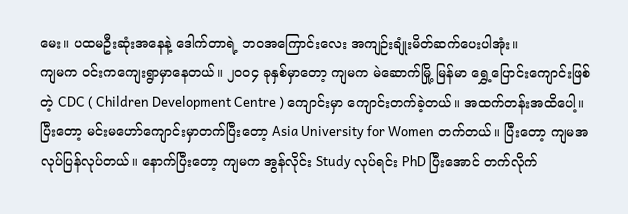မေး။ ပထမဦးဆုံးအနေနဲ့ ဒေါက်တာရဲ့ ဘဝအကြောင်းလေး အကျဉ်းချုံးမိတ်ဆက်ပေးပါအုံး။
ကျမက ဝင်းကကျေးရွာမှာနေတယ်။ ၂၀၀၄ ခုနှစ်မှာတော့ ကျမက မဲဆောက်မြို့ မြန်မာ ရွှေ့ပြောင်းကျောင်းဖြစ်တဲ့ CDC ( Children Development Centre ) ကျောင်းမှာ ကျောင်းတက်ခဲ့တယ်။ အထက်တန်းအထိပေါ့။ ပြီးတော့ မင်းမဟော်ကျောင်းမှာတက်ပြီးတော့ Asia University for Women တက်တယ်။ ပြီးတော့ ကျမအလုပ်ပြန်လုပ်တယ်။ နောက်ပြီးတော့ ကျမက အွန်လိုင်း Study လုပ်ရင်း PhD ပြီးအောင် တက်လိုက်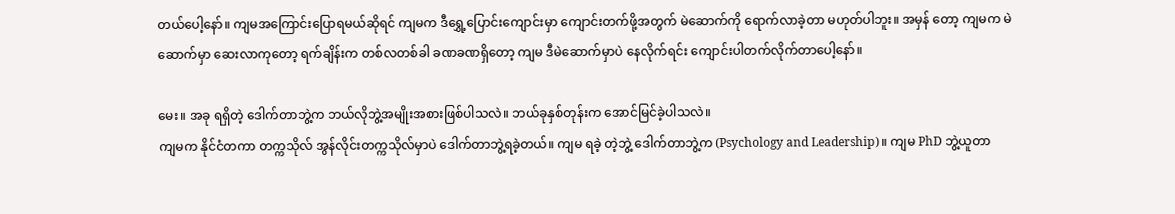တယ်ပေါ့နော်။ ကျမအကြောင်းပြောရမယ်ဆိုရင် ကျမက ဒီရွှေ့ပြောင်းကျောင်းမှာ ကျောင်းတက်ဖို့အတွက် မဲဆောက်ကို ရောက်လာခဲ့တာ မဟုတ်ပါဘူး။ အမှန် တော့ ကျမက မဲဆောက်မှာ ဆေးလာကုတော့ ရက်ချိန်းက တစ်လတစ်ခါ ခဏခဏရှိတော့ ကျမ ဒီမဲဆောက်မှာပဲ နေလိုက်ရင်း ကျောင်းပါတက်လိုက်တာပေါ့နော်။

မေး။ အခု ရရှိတဲ့ ဒေါက်တာဘွဲ့က ဘယ်လိုဘွဲ့အမျိုးအစားဖြစ်ပါသလဲ။ ဘယ်ခုနှစ်တုန်းက အောင်မြင်ခဲ့ပါသလဲ။
ကျမက နိုင်ငံတကာ တက္ကသိုလ် အွန်လိုင်းတက္ကသိုလ်မှာပဲ ဒေါက်တာဘွဲ့ရခဲ့တယ်။ ကျမ ရခဲ့ တဲ့ဘွဲ့ ဒေါက်တာဘွဲ့က (Psychology and Leadership)။ ကျမ PhD ဘွဲ့ယူတာ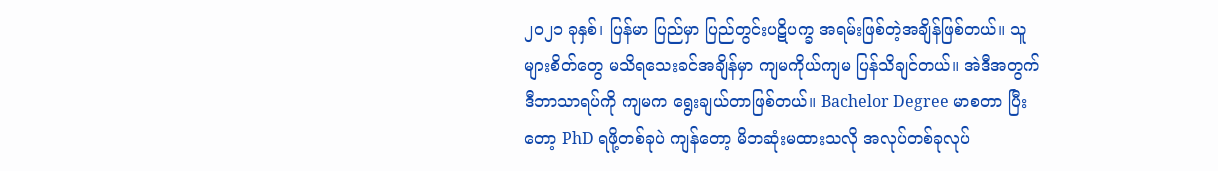၂၀၂၁ ခုနှစ်၊ ပြန်မာ ပြည်မှာ ပြည်တွင်းပဋိပက္ခ အရမ်းဖြစ်တဲ့အချိန်ဖြစ်တယ်။ သူများစိတ်တွေ မသိရသေးခင်အချိန်မှာ ကျမကိုယ်ကျမ ပြန်သိချင်တယ်။ အဲဒီအတွက် ဒီဘာသာရပ်ကို ကျမက ရွေးချယ်တာဖြစ်တယ်။ Bachelor Degree မာစတာ ပြီးတော့ PhD ရဖို့တစ်ခုပဲ ကျန်တော့ မိဘဆုံးမထားသလို အလုပ်တစ်ခုလုပ်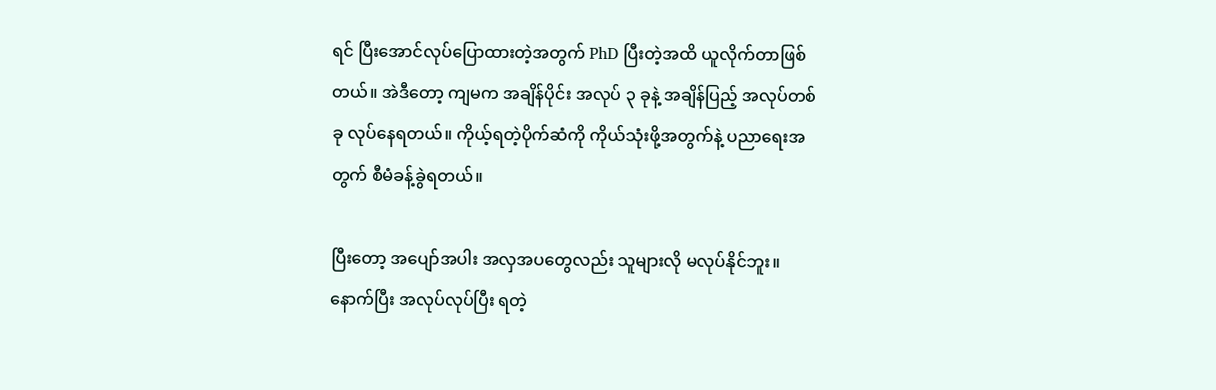ရင် ပြီးအောင်လုပ်ပြောထားတဲ့အတွက် PhD ပြီးတဲ့အထိ ယူလိုက်တာဖြစ်တယ်။ အဲဒီတော့ ကျမက အချိန်ပိုင်း အလုပ် ၃ ခုနဲ့ အချိန်ပြည့် အလုပ်တစ်ခု လုပ်နေရတယ်။ ကိုယ့်ရတဲ့ပိုက်ဆံကို ကိုယ်သုံးဖို့အတွက်နဲ့ ပညာရေးအတွက် စီမံခန့်ခွဲရတယ်။

ပြီးတော့ အပျော်အပါး အလှအပတွေလည်း သူများလို မလုပ်နိုင်ဘူး။ နောက်ပြီး အလုပ်လုပ်ပြီး ရတဲ့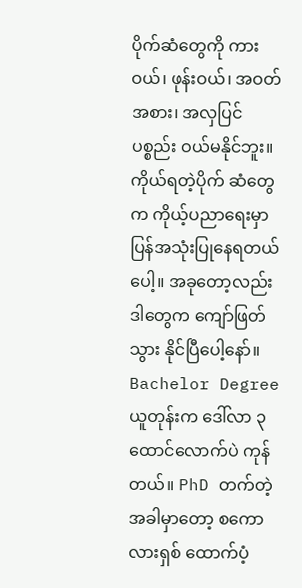ပိုက်ဆံတွေကို ကားဝယ်၊ ဖုန်းဝယ်၊ အဝတ်အစား၊ အလှပြင်ပစ္စည်း ဝယ်မနိုင်ဘူး။ ကိုယ်ရတဲ့ပိုက် ဆံတွေက ကိုယ့်ပညာရေးမှာ ပြန်အသုံးပြုနေရတယ်ပေါ့။ အခုတော့လည်း ဒါတွေက ကျော်ဖြတ်သွား နိုင်ပြီပေါ့နော်။ Bachelor Degree ယူတုန်းက ဒေါ်လာ ၃ ထောင်လောက်ပဲ ကုန်တယ်။ PhD တက်တဲ့ အခါမှာတော့ စကောလားရှစ် ထောက်ပံ့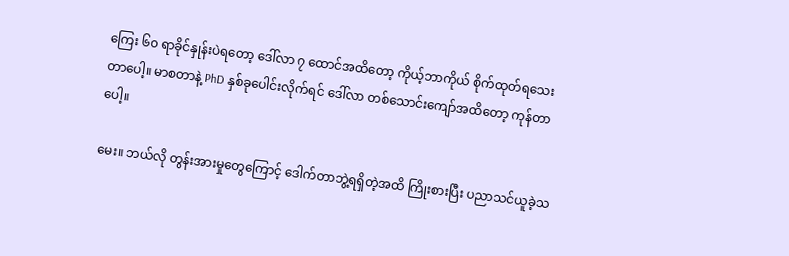ကြေး ၆၀ ရာခိုင်နှုန်းပဲရတော့ ဒေါ်လာ ၇ ထောင်အထိတော့ ကိုယ့်ဘာကိုယ် စိုက်ထုတ်ရသေးတာပေါ့။ မာစတာနဲ့ PhD နှစ်ခုပေါင်းလိုက်ရင် ဒေါ်လာ တစ်သောင်းကျော်အထိတော့ ကုန်တာပေါ့။

မေး။ ဘယ်လို တွန်းအားမှုတွေကြောင့် ဒေါက်တာဘွဲ့ရရှိတဲ့အထိ ကြိုးစားပြီး ပညာသင်ယူခဲ့သ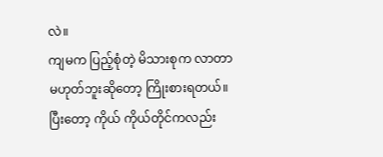လဲ။
ကျမက ပြည့်စုံတဲ့ မိသားစုက လာတာမဟုတ်ဘူးဆိုတော့ ကြိုးစားရတယ်။ ပြီးတော့ ကိုယ် ကိုယ်တိုင်ကလည်း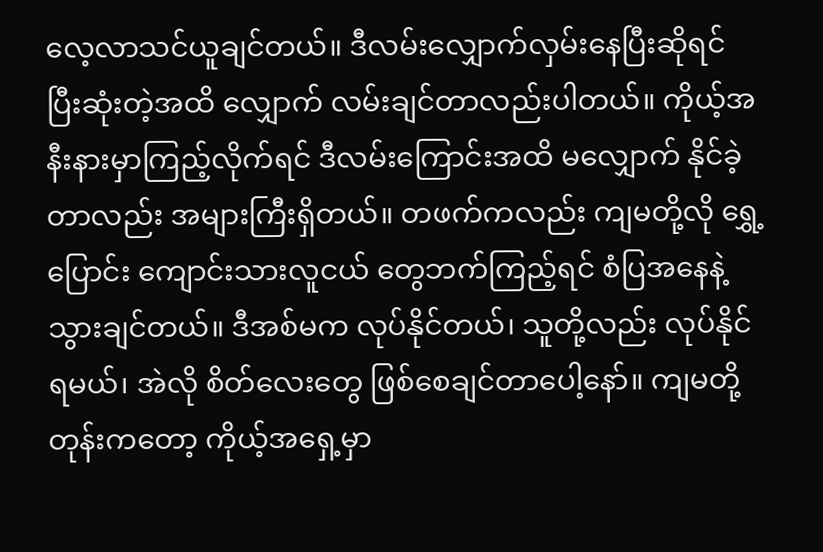လေ့လာသင်ယူချင်တယ်။ ဒီလမ်းလျှောက်လှမ်းနေပြီးဆိုရင် ပြီးဆုံးတဲ့အထိ လျှောက် လမ်းချင်တာလည်းပါတယ်။ ကိုယ့်အနီးနားမှာကြည့်လိုက်ရင် ဒီလမ်းကြောင်းအထိ မလျှောက် နိုင်ခဲ့တာလည်း အများကြီးရှိတယ်။ တဖက်ကလည်း ကျမတို့လို ရွှေ့ပြောင်း ကျောင်းသားလူငယ် တွေဘက်ကြည့်ရင် စံပြအနေနဲ့သွားချင်တယ်။ ဒီအစ်မက လုပ်နိုင်တယ်၊ သူတို့လည်း လုပ်နိုင်ရမယ်၊ အဲလို စိတ်လေးတွေ ဖြစ်စေချင်တာပေါ့နော်။ ကျမတို့တုန်းကတော့ ကိုယ့်အရှေ့မှာ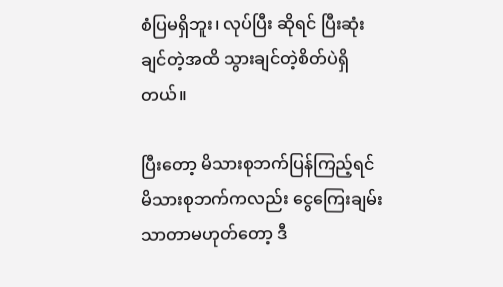စံပြမရှိဘူး၊ လုပ်ပြီး ဆိုရင် ပြီးဆုံးချင်တဲ့အထိ သွားချင်တဲ့စိတ်ပဲရှိတယ်။

ပြီးတော့ မိသားစုဘက်ပြန်ကြည့်ရင် မိသားစုဘက်ကလည်း ငွေကြေးချမ်းသာတာမဟုတ်တော့ ဒီ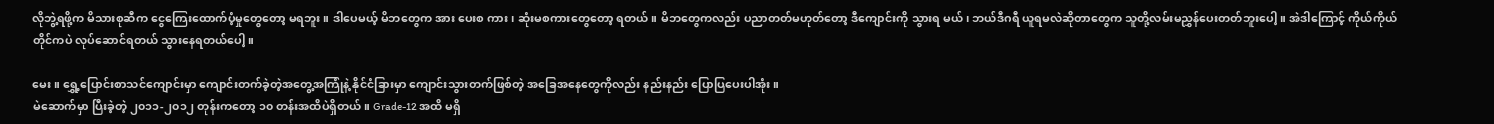လိုဘွဲ့ရဖို့က မိသားစုဆီက ငွေကြေးထောက်ပံ့မှုတွေတော့ မရဘူး။ ဒါပေမယ့် မိဘတွေက အား ပေးစ ကား၊ ဆုံးမစကားတွေတော့ ရတယ်။ မိဘတွေကလည်း ပညာတတ်မဟုတ်တော့ ဒီကျောင်းကို သွားရ မယ်၊ ဘယ်ဒီဂရီ ယူရမလဲဆိုတာတွေက သူတို့လမ်းမညွှန်ပေးတတ်ဘူးပေါ့။ အဲဒါကြောင့် ကိုယ်ကိုယ် တိုင်ကပဲ လုပ်ဆောင်ရတယ် သွားနေရတယ်ပေါ့။

မေး။ ရွှေ့ပြောင်းစာသင်ကျောင်းမှာ ကျောင်းတက်ခဲ့တဲ့အတွေ့အကြုံနဲ့ နိုင်ငံခြားမှာ ကျောင်းသွားတက်ဖြစ်တဲ့ အခြေအနေတွေကိုလည်း နည်းနည်း ပြောပြပေးပါအုံး။
မဲဆောက်မှာ ပြီးခဲ့တဲ့ ၂၀၁၁-၂၀၁၂ တုန်းကတော့ ၁၀ တန်းအထိပဲရှိတယ်။ Grade-12 အထိ မရှိ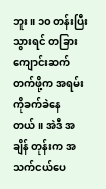ဘူး။ ၁၀ တန်းပြီးသွားရင် တခြားကျောင်းဆက်တက်ဖို့က အရမ်းကိုခက်ခဲနေတယ်။ အဲဒီ အချိန် တုန်းက အသက်ငယ်ပေ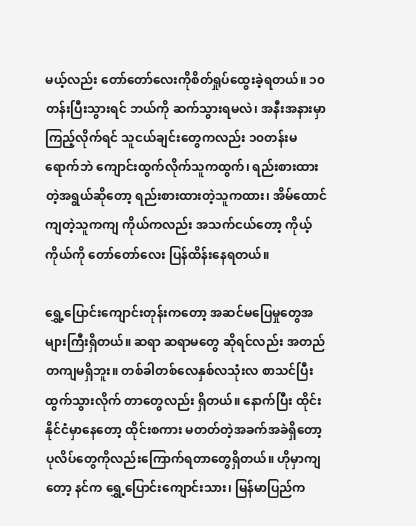မယ့်လည်း တော်တော်လေးကိုစိတ်ရှုပ်ထွေးခဲ့ရတယ်။ ၁၀ တန်းပြီးသွားရင် ဘယ်ကို ဆက်သွားရမလဲ၊ အနီးအနားမှာကြည့်လိုက်ရင် သူငယ်ချင်းတွေကလည်း ၁၀တန်းမရောက်ဘဲ ကျောင်းထွက်လိုက်သူကထွက်၊ ရည်းစားထားတဲ့အရွယ်ဆိုတော့ ရည်းစားထားတဲ့သူကထား၊ အိမ်ထောင် ကျတဲ့သူကကျ ကိုယ်ကလည်း အသက်ငယ်တော့ ကိုယ့်ကိုယ်ကို တော်တော်လေး ပြန်ထိန်းနေရတယ်။

ရွှေ့ပြောင်းကျောင်းတုန်းကတော့ အဆင်မပြေမှုတွေအများကြီးရှိတယ်။ ဆရာ ဆရာမတွေ ဆိုရင်လည်း အတည်တကျမရှိဘူး။ တစ်ခါတစ်လေနှစ်လသုံးလ စာသင်ပြီး ထွက်သွားလိုက် တာတွေလည်း ရှိတယ်။ နောက်ပြီး ထိုင်းနိုင်ငံမှာနေတော့ ထိုင်းစကား မတတ်တဲ့အခက်အခဲရှိတော့ ပုလိပ်တွေကိုလည်းကြောက်ရတာတွေရှိတယ်။ ဟိုမှာကျတော့ နင်က ရွှေ့ပြောင်းကျောင်းသား၊ မြန်မာပြည်က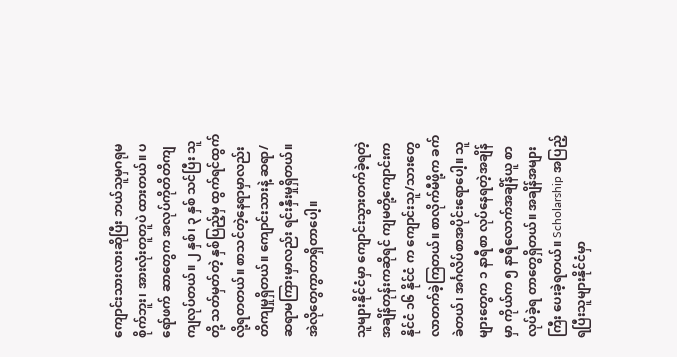ကျောင်းသားလားဆိုပြီး ဘယ်သူမှဂရုမစိုက်ဘူး၊ အားလုံးတူတူပဲ ထားတယ်။ ပရော်ဖက် ဆာတွေက အလုပ်ကိုတိတိကျကျလုပ်တယ်။ ၂ နှစ်၊ ၃ နှစ် သင်ပြီး သူတို့ သတ်မှတ်တဲ့ နှစ်ပြည့်မှ ထွက်ရင်ထွက်လို့ရတတယ်။ စာသင်တဲ့နေရာမှာလည်း တိကျမှုရှိတယ်။ ကျောင်းသားနဲ့ ဆရာ/ဆရာမကြားမှာလည်း ရင်းနှီးမှုရှိတယ်။ အဲလိုတွေကွာတာရှိတာပေါ့။

သူများနိုင်ငံမှာ ကျောင်းသွားတက်ခဲ့ရတဲ့အချိန်တုန်းကဆိုရင် ကျမတို့ကျောင်းက နိုင်ငံ ၁၆ နိုင်ငံ က ကျောင်းသူ/သားတွေ လာတက်ခဲ့ကြတယ်။ စာလိုက်မီဖို့က ခက်ခဲတယ်၊ အင်္ဂလိပ်စာအပိုင်းရောပေါ့။ သူများတွေက ၁ နာရီစာ လုပ်နေရတဲ့အချိန်မှာ ကိုယ်က ၅ နာရီလောက်အချိန်ယူ စာလုပ်ခဲ့ရ တာတွေရှိတယ်။ အချိန်အများကြီး ပေးခဲ့ရတယ်။ Scholarship အပြည့်ရပြီးသူများနိုင်ငံမှာ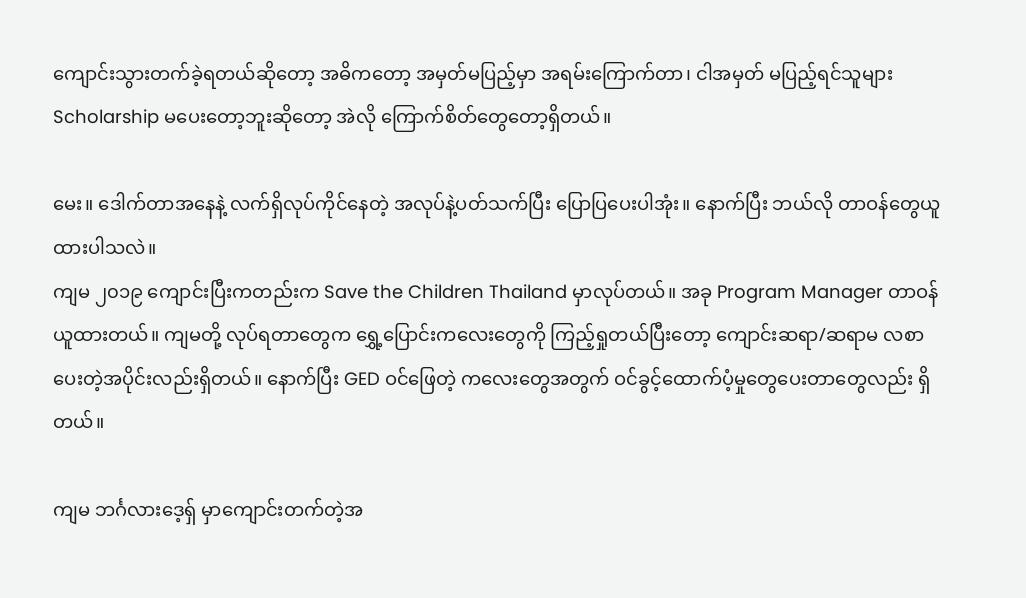ကျောင်းသွားတက်ခဲ့ရတယ်ဆိုတော့ အဓိကတော့ အမှတ်မပြည့်မှာ အရမ်းကြောက်တာ၊ ငါအမှတ် မပြည့်ရင်သူများ Scholarship မပေးတော့ဘူးဆိုတော့ အဲလို ကြောက်စိတ်တွေတော့ရှိတယ်။

မေး။ ဒေါက်တာအနေနဲ့ လက်ရှိလုပ်ကိုင်နေတဲ့ အလုပ်နဲ့ပတ်သက်ပြီး ပြောပြပေးပါအုံး။ နောက်ပြီး ဘယ်လို တာဝန်တွေယူထားပါသလဲ။
ကျမ ၂၀၁၉ ကျောင်းပြီးကတည်းက Save the Children Thailand မှာလုပ်တယ်။ အခု Program Manager တာဝန်ယူထားတယ်။ ကျမတို့ လုပ်ရတာတွေက ရွှေ့ပြောင်းကလေးတွေကို ကြည့်ရှုတယ်ပြီးတော့ ကျောင်းဆရာ/ဆရာမ လစာပေးတဲ့အပိုင်းလည်းရှိတယ်။ နောက်ပြီး GED ဝင်ဖြေတဲ့ ကလေးတွေအတွက် ဝင်ခွင့်ထောက်ပံ့မှုတွေပေးတာတွေလည်း ရှိတယ်။

ကျမ ဘင်္ဂလားဒေ့ရှ် မှာကျောင်းတက်တဲ့အ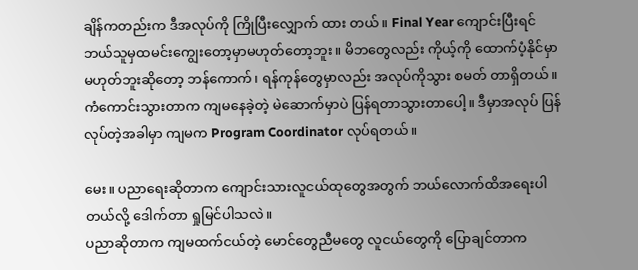ချိန်ကတည်းက ဒီအလုပ်ကို ကြိုပြီးလျှောက် ထား တယ်။ Final Year ကျောင်းပြီးရင် ဘယ်သူမှထမင်းကျွေးတော့မှာမဟုတ်တော့ဘူး။ မိဘတွေလည်း ကိုယ့်ကို ထောက်ပံ့နိုင်မှာမဟုတ်ဘူးဆိုတော့ ဘန်ကောက်၊ ရန်ကုန်တွေမှာလည်း အလုပ်ကိုသွား စမတ် တာရှိတယ်။ ကံကောင်းသွားတာက ကျမနေခဲ့တဲ့ မဲဆောက်မှာပဲ ပြန်ရတာသွားတာပေါ့။ ဒီမှာအလုပ် ပြန်လုပ်တဲ့အခါမှာ ကျမက Program Coordinator လုပ်ရတယ်။

မေး။ ပညာရေးဆိုတာက ကျောင်းသားလူငယ်ထုတွေအတွက် ဘယ်လောက်ထိအရေးပါတယ်လို့ ဒေါက်တာ ရှုမြင်ပါသလဲ။
ပညာဆိုတာက ကျမထက်ငယ်တဲ့ မောင်တွေညီမတွေ လူငယ်တွေကို ပြောချင်တာက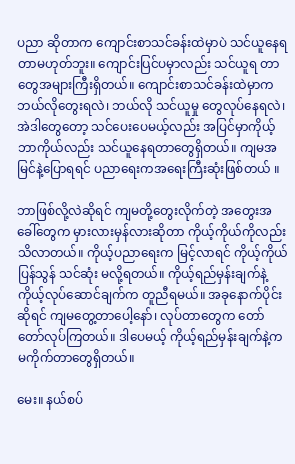ပညာ ဆိုတာက ကျောင်းစာသင်ခန်းထဲမှာပဲ သင်ယူနေရတာမဟုတ်ဘူး။ ကျောင်းပြင်ပမှာလည်း သင်ယူရ တာတွေအများကြီးရှိတယ်။ ကျောင်းစာသင်ခန်းထဲမှာက ဘယ်လိုတွေးရလဲ၊ ဘယ်လို သင်ယူမှု တွေလုပ်နေရလဲ၊ အဲဒါတွေတော့ သင်ပေးပေမယ့်လည်း အပြင်မှာကိုယ့်ဘာကိုယ်လည်း သင်ယူနေရတာတွေရှိတယ်။ ကျမအမြင်နဲ့ပြောရရင် ပညာရေးကအရေးကြီးဆုံးဖြစ်တယ် ။

ဘာဖြစ်လို့လဲဆိုရင် ကျမတို့တွေးလိုက်တဲ့ အတွေးအခေါ်တွေက မှားလားမှန်လားဆိုတာ ကိုယ့်ကိုယ်ကိုလည်း သိလာတယ်။ ကိုယ့်ပညာရေးက မြင့်လာရင် ကိုယ့်ကိုယ် ပြန်သွန် သင်ဆုံး မလို့ရတယ်။ ကိုယ့်ရည်မှန်းချက်နဲ့ ကိုယ့်လုပ်ဆောင်ချက်က တူညီရမယ်။ အခုနောက်ပိုင်းဆိုရင် ကျမတွေ့တာပေါ့နော်၊ လုပ်တာတွေက တော်တော်လုပ်ကြတယ်။ ဒါပေမယ့် ကိုယ့်ရည်မှန်းချက်နဲ့က မကိုက်တာတွေရှိတယ်။

မေး။ နယ်စပ်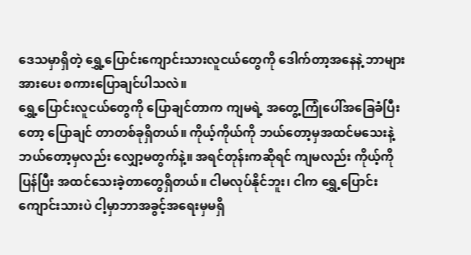ဒေသမှာရှိတဲ့ ရွှေ့ပြောင်းကျောင်းသားလူငယ်တွေကို ဒေါက်တာ့အနေနဲ့ ဘာများ အားပေး စကားပြောချင်ပါသလဲ။
ရွှေ့ပြောင်းလူငယ်တွေကို ပြောချင်တာက ကျမရဲ့ အတွေ့ကြုံပေါ်အခြေခံပြီးတော့ ပြောချင် တာတစ်ခုရှိတယ်။ ကိုယ့်ကိုယ်ကို ဘယ်တော့မှအထင်မသေးနဲ့ ဘယ်တော့မှလည်း လျှော့မတွက်နဲ့။ အရင်တုန်းကဆိုရင် ကျမလည်း ကိုယ့်ကို ပြန်ပြီး အထင်သေးခဲ့တာတွေရှိတယ်။ ငါမလုပ်နိုင်ဘူး၊ ငါက ရွှေ့ပြောင်းကျောင်းသားပဲ ငါ့မှာဘာအခွင့်အရေးမှမရှိ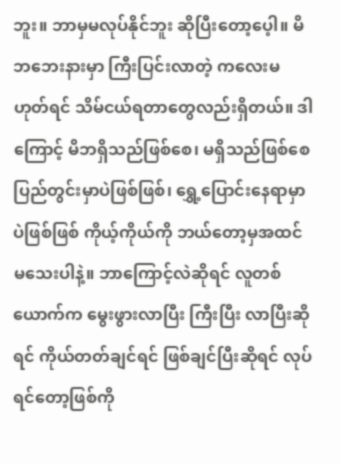ဘူး။ ဘာမှမလုပ်နိုင်ဘူး ဆိုပြီးတော့ပေ့ါ။ မိဘဘေးနားမှာ ကြီးပြင်းလာတဲ့ ကလေးမဟုတ်ရင် သိမ်ငယ်ရတာတွေလည်းရှိတယ်။ ဒါကြောင့် မိဘရှိသည်ဖြစ်စေ၊ မရှိသည်ဖြစ်စေ ပြည်တွင်းမှာပဲဖြစ်ဖြစ်၊ ရွှေ့ပြောင်းနေရာမှာပဲဖြစ်ဖြစ် ကိုယ့်ကိုယ်ကို ဘယ်တော့မှအထင်မသေးပါနဲ့။ ဘာကြောင့်လဲဆိုရင် လူတစ်ယောက်က မွေးဖွားလာပြီး ကြီးပြီး လာပြီးဆိုရင် ကိုယ်တတ်ချင်ရင် ဖြစ်ချင်ပြီးဆိုရင် လုပ်ရင်တော့ဖြစ်ကို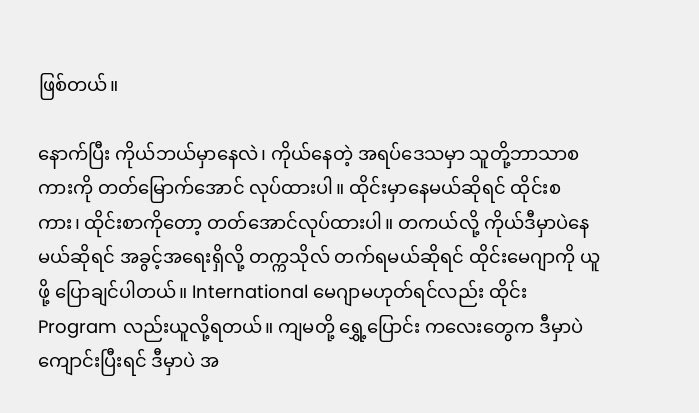ဖြစ်တယ်။

နောက်ပြီး ကိုယ်ဘယ်မှာနေလဲ၊ ကိုယ်နေတဲ့ အရပ်ဒေသမှာ သူတို့ဘာသာစကားကို တတ်မြောက်အောင် လုပ်ထားပါ။ ထိုင်းမှာနေမယ်ဆိုရင် ထိုင်းစကား၊ ထိုင်းစာကိုတော့ တတ်အောင်လုပ်ထားပါ။ တကယ်လို့ ကိုယ်ဒီမှာပဲနေမယ်ဆိုရင် အခွင့်အရေးရှိလို့ တက္ကသိုလ် တက်ရမယ်ဆိုရင် ထိုင်းမေဂျာကို ယူဖို့ ပြောချင်ပါတယ်။ International မေဂျာမဟုတ်ရင်လည်း ထိုင်း Program လည်းယူလို့ရတယ်။ ကျမတို့ ရွှေ့ပြောင်း ကလေးတွေက ဒီမှာပဲကျောင်းပြီးရင် ဒီမှာပဲ အ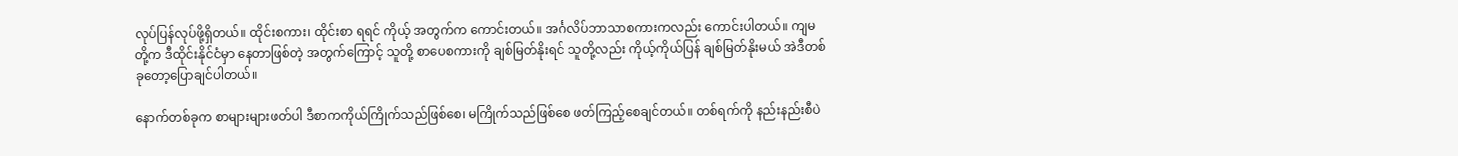လုပ်ပြန်လုပ်ဖို့ရှိတယ်။ ထိုင်းစကား၊ ထိုင်းစာ ရရင် ကိုယ့် အတွက်က ကောင်းတယ်။ အင်္ဂလိပ်ဘာသာစကားကလည်း ကောင်းပါတယ်။ ကျမတို့က ဒီထိုင်းနိုင်ငံမှာ နေတာဖြစ်တဲ့ အတွက်ကြောင့် သူတို့ စာပေစကားကို ချစ်မြတ်နိုးရင် သူတို့လည်း ကိုယ့်ကိုယ်ပြန် ချစ်မြတ်နိုးမယ် အဲဒီတစ်ခုတော့ပြောချင်ပါတယ်။

နောက်တစ်ခုက စာများများဖတ်ပါ ဒီစာကကိုယ်ကြိုက်သည်ဖြစ်စေ၊ မကြိုက်သည်ဖြစ်စေ ဖတ်ကြည့်စေချင်တယ်။ တစ်ရက်ကို နည်းနည်းစီပဲ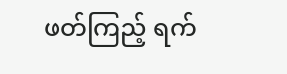ဖတ်ကြည့် ရက်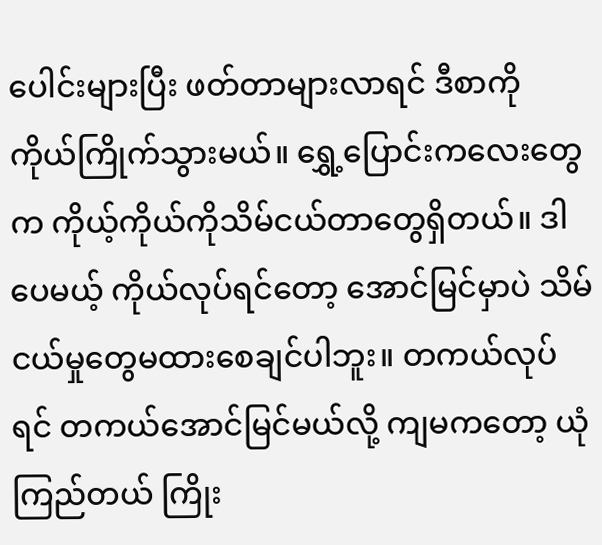ပေါင်းများပြီး ဖတ်တာများလာရင် ဒီစာကို ကိုယ်ကြိုက်သွားမယ်။ ရွှေ့ပြောင်းကလေးတွေက ကိုယ့်ကိုယ်ကိုသိမ်ငယ်တာတွေရှိတယ်။ ဒါပေမယ့် ကိုယ်လုပ်ရင်တော့ အောင်မြင်မှာပဲ သိမ်ငယ်မှုတွေမထားစေချင်ပါဘူး။ တကယ်လုပ်ရင် တကယ်အောင်မြင်မယ်လို့ ကျမကတော့ ယုံကြည်တယ် ကြိုး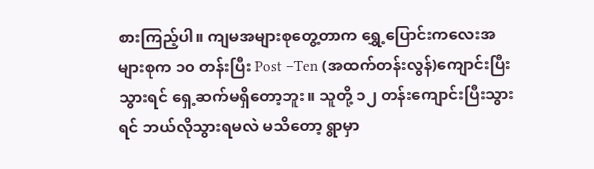စားကြည့်ပါ။ ကျမအများစုတွေ့တာက ရွှေ့ပြောင်းကလေးအများစုက ၁၀ တန်းပြီး Post –Ten (အထက်တန်းလွန်)ကျောင်းပြီးသွားရင် ရှေ့ဆက်မရှိတော့ဘူး။ သူတို့ ၁၂ တန်းကျောင်းပြီးသွားရင် ဘယ်လိုသွားရမလဲ မသိတော့ ရွာမှာ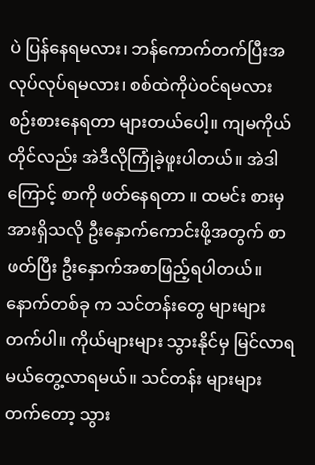ပဲ ပြန်နေရမလား၊ ဘန်ကောက်တက်ပြီးအလုပ်လုပ်ရမလား၊ စစ်ထဲကိုပဲဝင်ရမလား စဉ်းစားနေရတာ များတယ်ပေါ့။ ကျမကိုယ်တိုင်လည်း အဲဒီလိုကြုံခဲ့ဖူးပါတယ်။ အဲဒါကြောင့် စာကို ဖတ်နေရတာ ။ ထမင်း စားမှ အားရှိသလို ဦးနှောက်ကောင်းဖို့အတွက် စာဖတ်ပြီး ဦးနှောက်အစာဖြည့်ရပါတယ်။ နောက်တစ်ခု က သင်တန်းတွေ များများတက်ပါ။ ကိုယ်များများ သွားနိုင်မှ မြင်လာရမယ်တွေ့လာရမယ်။ သင်တန်း များများတက်တော့ သွား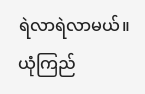ရဲလာရဲလာမယ်။ ယုံကြည်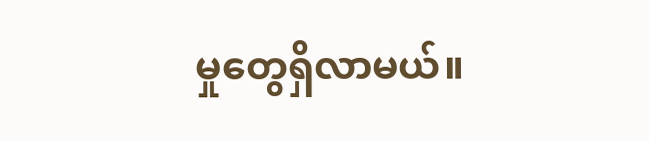မှုတွေရှိလာမယ်။